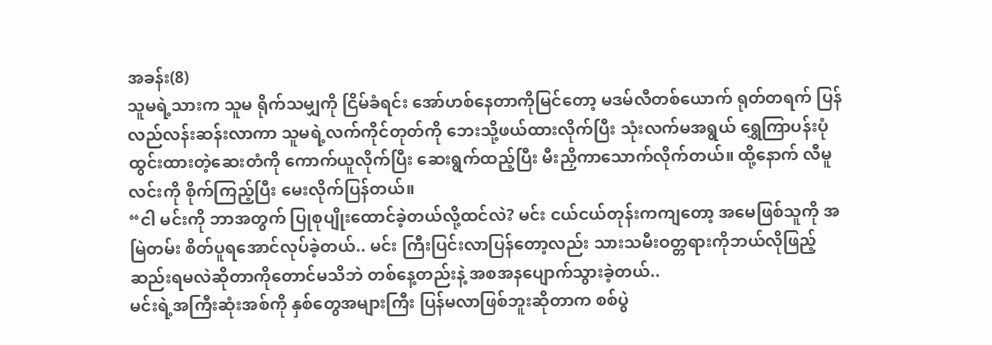အခန်း(8)
သူမရဲ့သားက သူမ ရိုက်သမျှကို ငြိမ်ခံရင်း အော်ဟစ်နေတာကိုမြင်တော့ မဒမ်လီတစ်ယောက် ရုတ်တရက် ပြန်လည်လန်းဆန်းလာကာ သူမရဲ့လက်ကိုင်တုတ်ကို ဘေးသို့ဖယ်ထားလိုက်ပြီး သုံးလက်မအရွယ် ရွှေကြာပန်းပုံထွင်းထားတဲ့ဆေးတံကို ကောက်ယူလိုက်ပြီး ဆေးရွက်ထည့်ပြီး မီးညှိကာသောက်လိုက်တယ်။ ထို့နောက် လီမူလင်းကို စိုက်ကြည့်ပြီး မေးလိုက်ပြန်တယ်။
“ငါ မင်းကို ဘာအတွက် ပြုစုပျိုးထောင်ခဲ့တယ်လို့ထင်လဲ? မင်း ငယ်ငယ်တုန်းကကျတော့ အမေဖြစ်သူကို အမြဲတမ်း စိတ်ပူရအောင်လုပ်ခဲ့တယ်.. မင်း ကြီးပြင်းလာပြန်တော့လည်း သားသမီးဝတ္တရားကိုဘယ်လိုဖြည့်ဆည်းရမလဲဆိုတာကိုတောင်မသိဘဲ တစ်နေ့တည်းနဲ့ အစအနပျောက်သွားခဲ့တယ်..
မင်းရဲ့အကြီးဆုံးအစ်ကို နှစ်တွေအများကြီး ပြန်မလာဖြစ်ဘူးဆိုတာက စစ်ပွဲ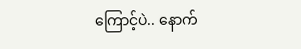ကြောင့်ပဲ.. နောက်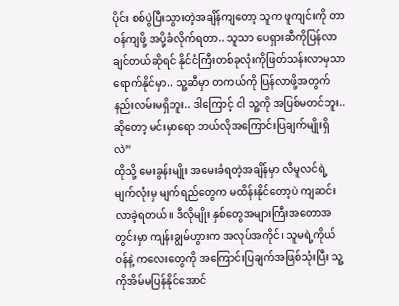ပိုင်း စစ်ပွဲပြီးသွားတဲ့အချိန်ကျတော့ သူက ဖူကျင်းကို တာဝန်ကျဖို့ အပို့ခံလိုက်ရတာ.. သူသာ ပေရှားဆီကိုပြန်လာချင်တယ်ဆိုရင် နိုင်ငံကြီးတစ်ခုလုံးကိုဖြတ်သန်းလာမှသာ ရောက်နိုင်မှာ.. သူ့ဆီမှာ တကယ်ကို ပြန်လာဖို့အတွက် နည်းလမ်းမရှိဘူး.. ဒါကြောင့် ငါ သူ့ကို အပြစ်မတင်ဘူး.. ဆိုတော့ မင်းမှာရော ဘယ်လိုအကြောင်းပြချက်မျိုးရှိလဲ”
ထိုသို့ မေးခွန်းမျိုး အမေးခံရတဲ့အချိန်မှာ လီမူလင်ရဲ့ မျက်လုံးမှ မျက်ရည်တွေက မထိန်းနိုင်တော့ပဲ ကျဆင်းလာခဲ့ရတယ်။ ဒီလိုမျိုး နှစ်တွေအများကြီးအတောအတွင်းမှာ ကျန်းချွမ်ဟွားက အလုပ်အကိုင်၊ သူမရဲ့ကိုယ်ဝန်နဲ့ ကလေးတွေကို အကြောင်းပြချက်အဖြစ်သုံးပြီး သူ့ကိုအိမ်မပြန်နိုင်အောင်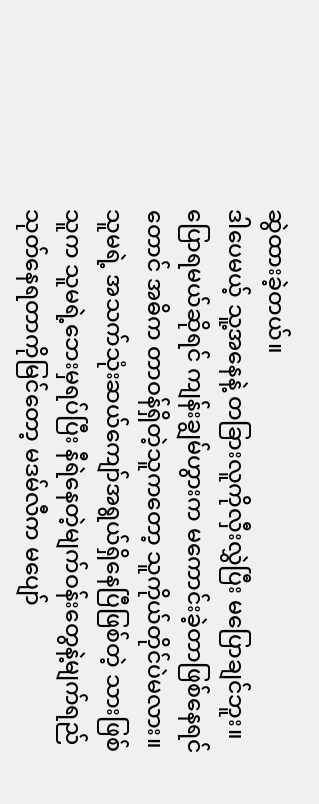ဆွဲထားခဲ့တယ်။
ဒါပေမယ့် သူ့အနေနဲ့ တခြားလူကိုလှီးလွှဲပြီး မပြောချင်ဘူး။ ပြောရမယ်ဆိုရင် ကျန်းချွမ်ဟွားက မကောင်းခဲ့တာဖြစ်နေရင်တောင် အဓိက တာဝန်ရှိတဲ့သူကတော့ သူကိုယ်တိုင်ပဲမလား။
သူမရဲ့ အသက်သုံးဆယ်ကျော်အရွယ်ရှိနေပြီဖြစ်တဲ့ သားဖြစ်သူက သူမရဲ့ဘေးမှရပ်ပြီး နီရဲနေတဲ့မျက်ဝန်းတွေနဲ့မျက်ရည်သုတ်နေရတာကိုမြင်တော့ မဒမ်လီက မပျော်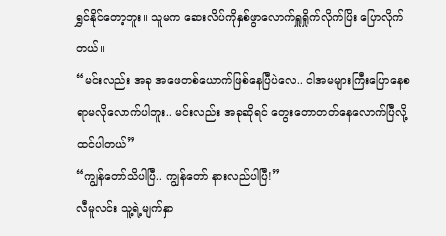ရွှင်နိုင်တော့ဘူး။ သူမက ဆေးလိပ်ကိုနှစ်ဖွာလောက်ရှူရှိုက်လိုက်ပြိး ပြောလိုက်တယ်။
“မင်းလည်း အခု အဖေတစ်ယောက်ဖြစ်နေပြီပဲလေ.. ငါအမများကြီးပြောနေစရာမလိုလောက်ပါဘူး.. မင်းလည်း အခုဆိုရင် တွေးတောတတ်နေလောက်ပြီလို့ ထင်ပါတယ်”
“ကျွန်တော်သိပါပြီ.. ကျွန်တော် နားလည်ပါပြီ!”
လီမူလင်း သူ့ရဲ့မျက်နှာ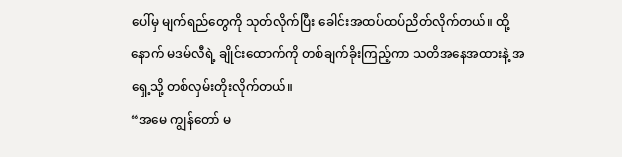ပေါ်မှ မျက်ရည်တွေကို သုတ်လိုက်ပြီး ခေါင်းအထပ်ထပ်ညိတ်လိုက်တယ်။ ထို့နောက် မဒမ်လီရဲ့ ချိုင်းထောက်ကို တစ်ချက်ခိုးကြည့်ကာ သတိအနေအထားနဲ့ အရှေ့သို့ တစ်လှမ်းတိုးလိုက်တယ်။
“အမေ ကျွန်တော် မ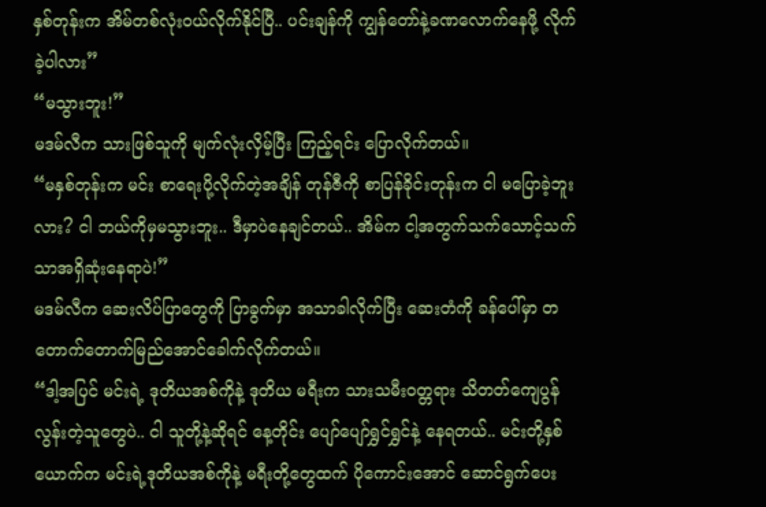နှစ်တုန်းက အိမ်တစ်လုံးဝယ်လိုက်နိုင်ပြီ.. ပင်းချန်ကို ကျွန်တော်နဲ့ခဏလောက်နေဖို့ လိုက်ခဲ့ပါလား”
“မသွားဘူး!”
မဒမ်လီက သားဖြစ်သူကို မျက်လုံးလှိမ့်ပြီး ကြည့်ရင်း ပြောလိုက်တယ်။
“မနှစ်တုန်းက မင်း စာရေးပို့လိုက်တဲ့အချိန် တုန်ဇီကို စာပြန်ခိုင်းတုန်းက ငါ မပြောခဲ့ဘူးလား? ငါ ဘယ်ကိုမှမသွားဘူး.. ဒီမှာပဲနေချင်တယ်.. အိမ်က ငါ့အတွက်သက်သောင့်သက်သာအရှိဆုံးနေရာပဲ!”
မဒမ်လီက ဆေးလိပ်ပြာတွေကို ပြာခွက်မှာ အသာခါလိုက်ပြီး ဆေးတံကို ခန်ပေါ်မှာ တတောက်တောက်မြည်အောင်ခေါက်လိုက်တယ်။
“ဒါ့အပြင် မင်းရဲ့ ဒုတိယအစ်ကိုနဲ့ ဒုတိယ မရီးက သားသမီးဝတ္တရား သိတတ်ကျေပွန်လွန်းတဲ့သူတွေပဲ.. ငါ သူတို့နဲ့ဆိုရင် နေ့တိုင်း ပျော်ပျော်ရွှင်ရွှင်နဲ့ နေရတယ်.. မင်းတို့နှစ်ယောက်က မင်းရဲ့ဒုတိယအစ်ကိုနဲ့ မရီးတို့တွေထက် ပိုကောင်းအောင် ဆောင်ရွက်ပေး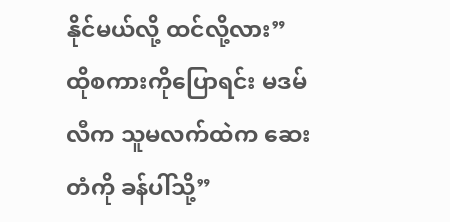နိုင်မယ်လို့ ထင်လို့လား”
ထိုစကားကိုပြောရင်း မဒမ်လီက သူမလက်ထဲက ဆေးတံကို ခန်ပါ်သို့”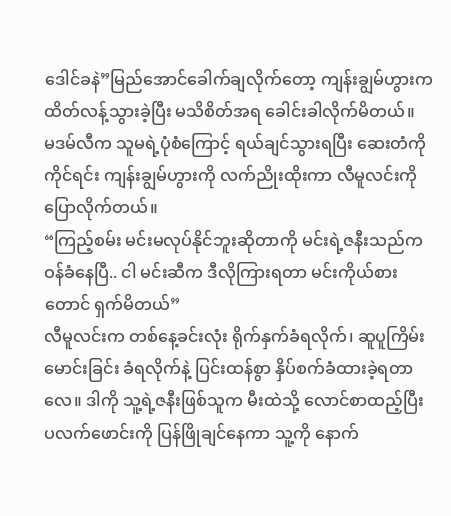ဒေါင်ခနဲ”မြည်အောင်ခေါက်ချလိုက်တော့ ကျန်းချွမ်ဟွားက ထိတ်လန့်သွားခဲ့ပြီး မသိစိတ်အရ ခေါင်းခါလိုက်မိတယ်။
မဒမ်လီက သူမရဲ့ပုံစံကြောင့် ရယ်ချင်သွားရပြီး ဆေးတံကိုကိုင်ရင်း ကျန်းချွမ်ဟွားကို လက်ညိုးထိုးကာ လီမူလင်းကိုပြောလိုက်တယ်။
“ကြည့်စမ်း မင်းမလုပ်နိုင်ဘူးဆိုတာကို မင်းရဲ့ဇနီးသည်က ဝန်ခံနေပြီ.. ငါ မင်းဆီက ဒီလိုကြားရတာ မင်းကိုယ်စားတောင် ရှက်မိတယ်”
လီမူလင်းက တစ်နေ့ခင်းလုံး ရိုက်နှက်ခံရလိုက်၊ ဆူပူကြိမ်းမောင်းခြင်း ခံရလိုက်နဲ့ ပြင်းထန်စွာ နှိပ်စက်ခံထားခဲ့ရတာလေ။ ဒါကို သူ့ရဲ့ဇနီးဖြစ်သူက မီးထဲသို့ လောင်စာထည့်ပြီး ပလက်ဖောင်းကို ပြန်ဖြိုချင်နေကာ သူ့ကို နောက်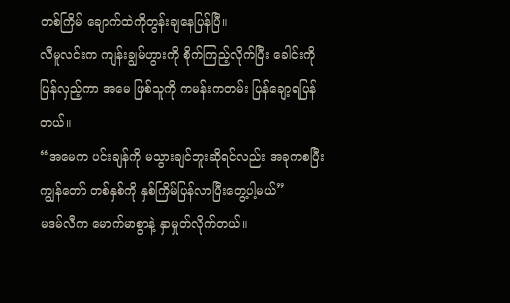တစ်ကြိမ် ချောက်ထဲကိုတွန်းချနေပြန်ပြီ။
လီမူလင်းက ကျန်းချွမ်ဟွားကို စိုက်ကြည့်လိုက်ပြီး ခေါင်းကိုပြန်လှည့်ကာ အမေ ဖြစ်သူကို ကမန်းကတမ်း ပြန်ချော့ရပြန်တယ်။
“အမေက ပင်းချန်ကို မသွားချင်ဘူးဆိုရင်လည်း အခုကစပြီး ကျွန်တော် တစ်နှစ်ကို နှစ်ကြိမ်ပြန်လာပြီးတွေ့ပါ့မယ်”
မဒမ်လီက မောက်မာစွာနဲ့ နှာမှုတ်လိုက်တယ်။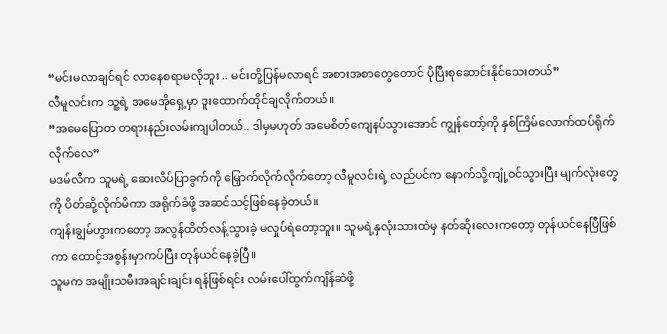“မင်းမလာချင်ရင် လာနေစရာမလိုဘူး .. မင်းတို့ပြန်မလာရင် အစားအစာတွေတောင် ပိုပြီးစုဆောင်းနိုင်သေးတယ်”
လီမူလင်းက သူ့ရဲ့ အမေအိုရှေ့မှာ ဒူးထောက်ထိုင်ချလိုက်တယ်။
“အမေပြောတ တရားနည်းလမ်းကျပါတယ်.. ဒါမှမဟုတ် အမေစိတ်ကျေနပ်သွားအောင် ကျွန်တော့်ကို နှစ်ကြိမ်လောက်ထပ်ရိုက်လိုက်လေ”
မဒမ်လီက သူမရဲ့ ဆေးလိပ်ပြာခွက်ကို မြှောက်လိုက်လိုက်တော့ လီမူလင်းရဲ့ လည်ပင်က နောက်သို့ကျုံ့ဝင်သွားပြီး မျက်လုံးတွေကို ပိတ်ဆို့လိုက်မိကာ အရိုက်ခံဖို့ အဆင်သင့်ဖြစ်နေခဲ့တယ်။
ကျန်းချွမ်ဟွားကတော့ အလွန်ထိတ်လန့်သွားခဲ့ မလှုပ်ရဲတော့ဘူး။ သူမရဲ့နှလုံးသားထဲမှ နတ်ဆိုးလေးကတော့ တုန်ယင်နေပြီဖြစ်ကာ ထောင့်အစွန်းမှာကပ်ပြီး တုန်ယင်နေခဲ့ပြီ။
သူမက အမျိုးသမီးအချင်းချင်း ရန်ဖြစ်ရင်း လမ်းပေါ်ထွက်ကျိန်ဆဲဖို့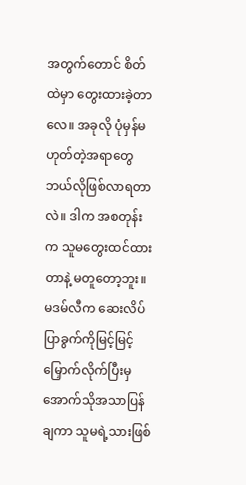အတွက်တောင် စိတ်ထဲမှာ တွေးထားခဲ့တာလေ။ အခုလို ပုံမှန်မဟုတ်တဲ့အရာတွေ ဘယ်လိုဖြစ်လာရတာလဲ။ ဒါက အစတုန်းက သူမတွေးထင်ထားတာနဲ့ မတူတော့ဘူး။
မဒမ်လီက ဆေးလိပ်ပြာခွက်ကိုမြင့်မြင့်မြှောက်လိုက်ပြီးမှ အောက်သိုအသာပြန်ချကာ သူမရဲ့သားဖြစ်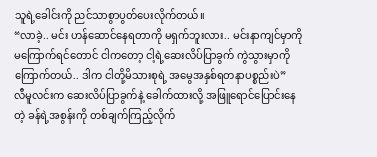သူရဲ့ခေါင်းကို ညင်သာစွာပွတ်ပေးလိုက်တယ်။
“လာခဲ့.. မင်း ဟန်ဆောင်နေရတာကို မရှက်ဘူးလား.. မင်းနာကျင်မှာကို မကြောက်ရင်တောင် ငါကတော့ ငါ့ရဲ့ဆေးလိပ်ပြာခွက် ကွဲသွားမှာကိုကြောက်တယ်.. ဒါက ငါတို့မိသားစုရဲ့ အမွေအနှစ်ရတနာပစ္စည်းပဲ”
လီမူလင်းက ဆေးလိပ်ပြာခွက်နဲ့ ခေါက်ထားလို့ အဖြူရောင်ပြောင်းနေတဲ့ ခန်ရဲ့အစွန်းကို တစ်ချက်ကြည့်လိုက်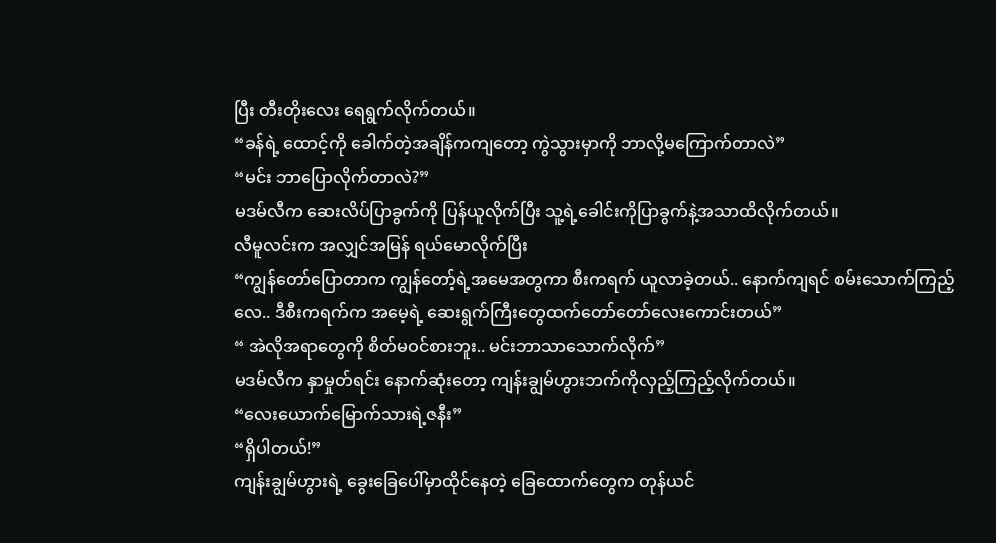ပြီး တီးတိုးလေး ရေရွက်လိုက်တယ်။
“ခန်ရဲ့ ထောင့်ကို ခေါက်တဲ့အချိန်ကကျတော့ ကွဲသွားမှာကို ဘာလို့မကြောက်တာလဲ”
“မင်း ဘာပြောလိုက်တာလဲ?”
မဒမ်လီက ဆေးလိပ်ပြာခွက်ကို ပြန်ယူလိုက်ပြီး သူ့ရဲ့ခေါင်းကိုပြာခွက်နဲ့အသာထိလိုက်တယ်။
လီမူလင်းက အလျှင်အမြန် ရယ်မောလိုက်ပြီး
“ကျွန်တော်ပြောတာက ကျွန်တော့်ရဲ့အမေအတွကာ စီးကရက် ယူလာခဲ့တယ်.. နောက်ကျရင် စမ်းသောက်ကြည့်လေ.. ဒီစီးကရက်က အမေ့ရဲ့ ဆေးရွက်ကြီးတွေထက်တော်တော်လေးကောင်းတယ်”
“ အဲလိုအရာတွေကို စိတ်မဝင်စားဘူး.. မင်းဘာသာသောက်လိုက်”
မဒမ်လီက နှာမှုတ်ရင်း နောက်ဆုံးတော့ ကျန်းချွမ်ဟွားဘက်ကိုလှည့်ကြည့်လိုက်တယ်။
“လေးယောက်မြောက်သားရဲ့ဇနီး”
“ရှိပါတယ်!”
ကျန်းချွမ်ဟွားရဲ့ ခွေးခြေပေါ်မှာထိုင်နေတဲ့ ခြေထောက်တွေက တုန်ယင်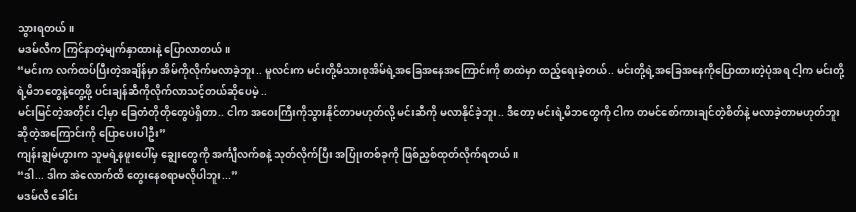သွားရတယ်။
မဒမ်လီက ကြင်နာတဲ့မျက်နှာထားနဲ့ ပြောလာတယ်။
“မင်းက လက်ထပ်ပြီးတဲ့အချိန်မှာ အိမ်ကိုလိုက်မလာခဲ့ဘူး.. မူလင်းက မင်းတို့မိသားစုအိမ်ရဲ့အခြေအနေအကြောင်းကို စာထဲမှာ ထည့်ရေးခဲ့တယ်.. မင်းတို့ရဲ့အခြေအနေကိုပြောထားတဲ့ပုံအရ ငါ့က မင်းတို့ရဲ့မိဘတွေနဲ့တွေ့ဖို့ ပင်းချန်ဆီကိုလိုက်လာသင့်တယ်ဆိုပေမဲ့ ..
မင်းမြင်တဲ့အတိုင်း ငါ့မှာ ခြေတံတိုတိုတွေပဲရှိတာ.. ငါက အဝေးကြီးကိုသွားနိုင်တာမဟုတ်လို့ မင်းဆီကို မလာနိုင်ခဲ့ဘူး.. ဒီတော့ မင်းရဲ့မိဘတွေကို ငါက တမင်စော်ကားချင်တဲ့စိတ်နဲ့ မလာခဲ့တာမဟုတ်ဘူးဆိုတဲ့အကြောင်းကို ပြောပေးပါဦး”
ကျန်းချွမ်ဟွားက သူမရဲ့နဖူးပေါ်မှ ချွေးတွေကို အင်္ကျီလက်စနဲ့ သုတ်လိုက်ပြီး အပြုံးတစ်ခုကို ဖြစ်ညှစ်ထုတ်လိုက်ရတယ်။
“ဒါ... ဒါက အဲလောက်ထိ တွေးနေစရာမလိုပါဘူး...”
မဒမ်လီ ခေါင်း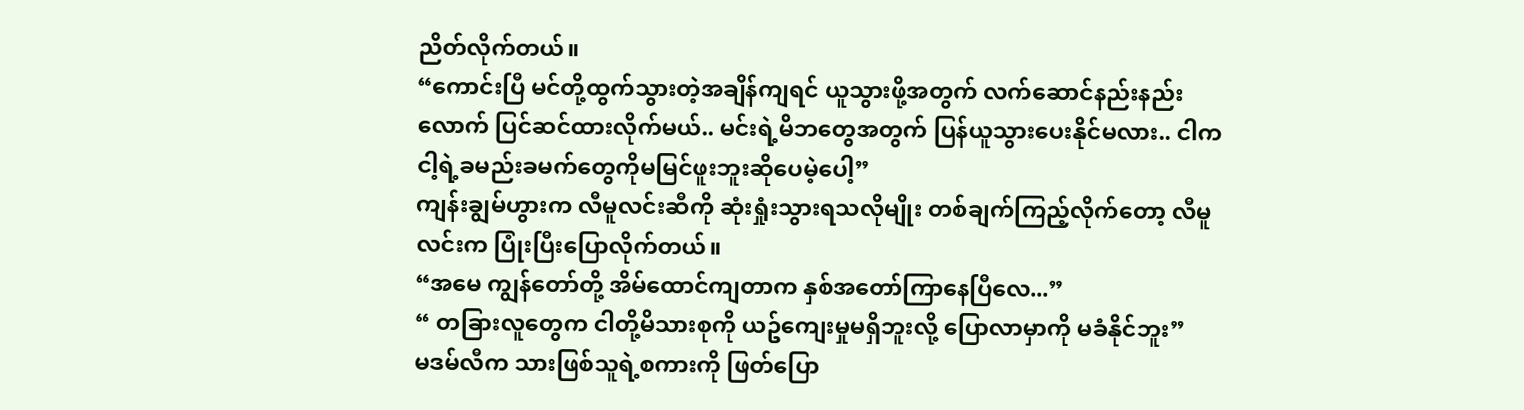ညိတ်လိုက်တယ်။
“ကောင်းပြီ မင်တို့ထွက်သွားတဲ့အချိန်ကျရင် ယူသွားဖို့အတွက် လက်ဆောင်နည်းနည်းလောက် ပြင်ဆင်ထားလိုက်မယ်.. မင်းရဲ့မိဘတွေအတွက် ပြန်ယူသွားပေးနိုင်မလား.. ငါက ငါ့ရဲ့ခမည်းခမက်တွေကိုမမြင်ဖူးဘူးဆိုပေမဲ့ပေါ့”
ကျန်းချွမ်ဟွားက လီမူလင်းဆီကို ဆုံးရှုံးသွားရသလိုမျိုး တစ်ချက်ကြည့်လိုက်တော့ လီမူလင်းက ပြုံးပြီးပြောလိုက်တယ်။
“အမေ ကျွန်တော်တို့ အိမ်ထောင်ကျတာက နှစ်အတော်ကြာနေပြီလေ...”
“ တခြားလူတွေက ငါတို့မိသားစုကို ယဥ်ကျေးမှုမရှိဘူးလို့ ပြောလာမှာကို မခံနိုင်ဘူး”
မဒမ်လီက သားဖြစ်သူရဲ့စကားကို ဖြတ်ပြော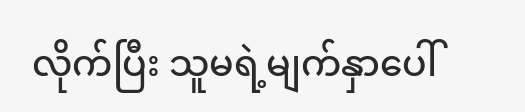လိုက်ပြီး သူမရဲ့မျက်နှာပေါ်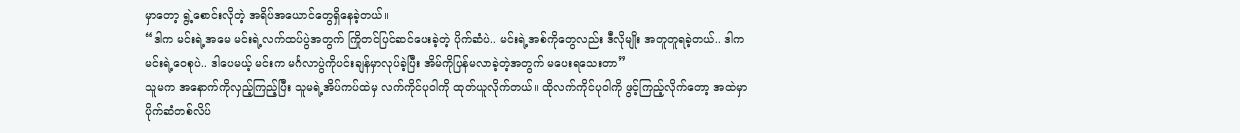မှာတော့ ရွဲ့စောင်းလိုတဲ့ အရိပ်အယောင်တွေရှိနေခဲ့တယ်။
“ဒါက မင်းရဲ့အမေ မင်းရဲ့လက်ထပ်ပွဲအတွက် ကြိုတင်ပြင်ဆင်ပေးခဲ့တဲ့ ပိုက်ဆံပဲ.. မင်းရဲ့အစ်ကိုတွေလည်း ဒီလိုမျိုး အတူတူရခဲ့တယ်.. ဒါက မင်းရဲ့ဝေစုပဲ.. ဒါပေမယ့် မင်းက မင်္ဂလာပွဲကိုပင်းချန်မှာလုပ်ခဲ့ပြီး အိမ်ကိုပြန်မလာခဲ့တဲ့အတွက် မပေးရသေးတာ”
သူမက အနောက်ကိုလှည့်ကြည့်ပြီး သူမရဲ့အိပ်ကပ်ထဲမှ လက်ကိုင်ပုဝါကို ထုတ်ယူလိုက်တယ်။ ထိုလက်ကိုင်ပုဝါကို ဖွင့်ကြည့်လိုက်တော့ အထဲမှာ ပိုက်ဆံတစ်လိပ်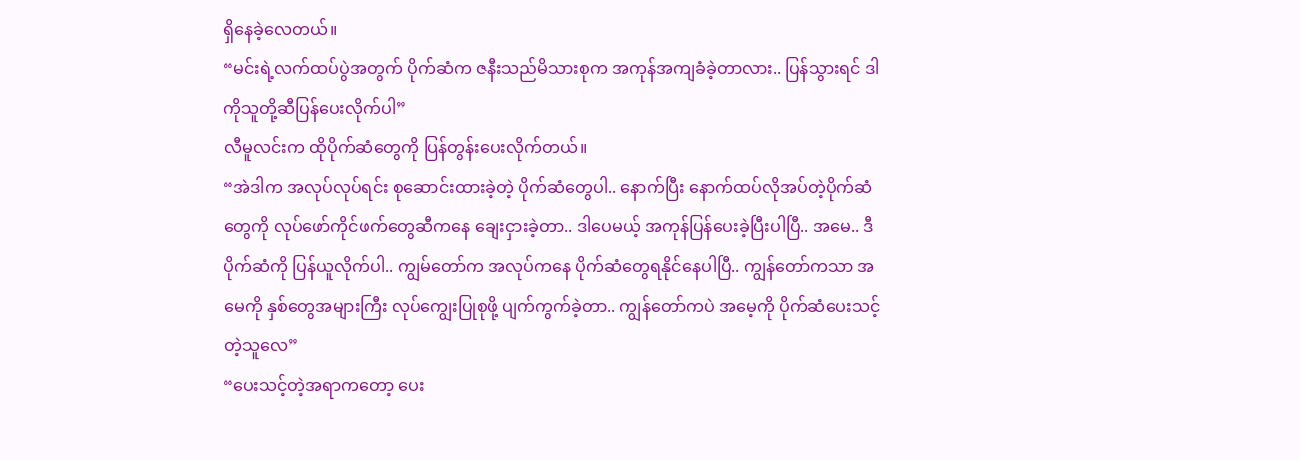ရှိနေခဲ့လေတယ်။
“မင်းရဲ့လက်ထပ်ပွဲအတွက် ပိုက်ဆံက ဇနီးသည်မိသားစုက အကုန်အကျခံခဲ့တာလား.. ပြန်သွားရင် ဒါကိုသူတို့ဆီပြန်ပေးလိုက်ပါ”
လီမူလင်းက ထိုပိုက်ဆံတွေကို ပြန်တွန်းပေးလိုက်တယ်။
“အဲဒါက အလုပ်လုပ်ရင်း စုဆောင်းထားခဲ့တဲ့ ပိုက်ဆံတွေပါ.. နောက်ပြီး နောက်ထပ်လိုအပ်တဲ့ပိုက်ဆံတွေကို လုပ်ဖော်ကိုင်ဖက်တွေဆီကနေ ချေးငှားခဲ့တာ.. ဒါပေမယ့် အကုန်ပြန်ပေးခဲ့ပြီးပါပြီ.. အမေ.. ဒီပိုက်ဆံကို ပြန်ယူလိုက်ပါ.. ကျွမ်တော်က အလုပ်ကနေ ပိုက်ဆံတွေရနိုင်နေပါပြီ.. ကျွန်တော်ကသာ အမေကို နှစ်တွေအများကြီး လုပ်ကျွေးပြုစုဖို့ ပျက်ကွက်ခဲ့တာ.. ကျွန်တော်ကပဲ အမေ့ကို ပိုက်ဆံပေးသင့်တဲ့သူလေ”
“ပေးသင့်တဲ့အရာကတော့ ပေး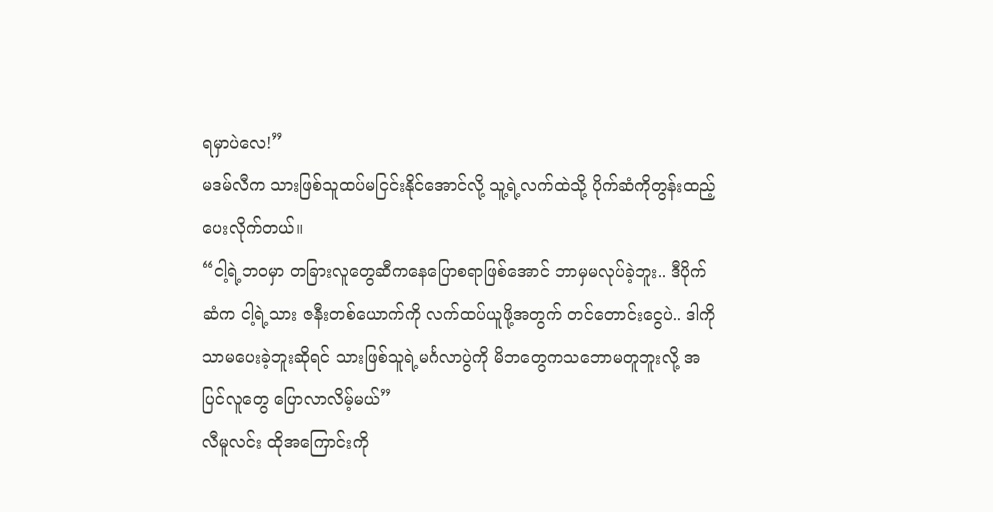ရမှာပဲလေ!”
မဒမ်လီက သားဖြစ်သူထပ်မငြင်းနိုင်အောင်လို့ သူ့ရဲ့လက်ထဲသို့ ပိုက်ဆံကိုတွန်းထည့်ပေးလိုက်တယ်။
“ငါ့ရဲ့ဘဝမှာ တခြားလူတွေဆီကနေပြောစရာဖြစ်အောင် ဘာမှမလုပ်ခဲ့ဘူး.. ဒီပိုက်ဆံက ငါ့ရဲ့သား ဇနီးတစ်ယောက်ကို လက်ထပ်ယူဖို့အတွက် တင်တောင်းငွေပဲ.. ဒါကိုသာမပေးခဲ့ဘူးဆိုရင် သားဖြစ်သူရဲ့မင်္ဂလာပွဲကို မိဘတွေကသဘောမတူဘူးလို့ အပြင်လူတွေ ပြောလာလိမ့်မယ်”
လီမူလင်း ထိုအကြောင်းကို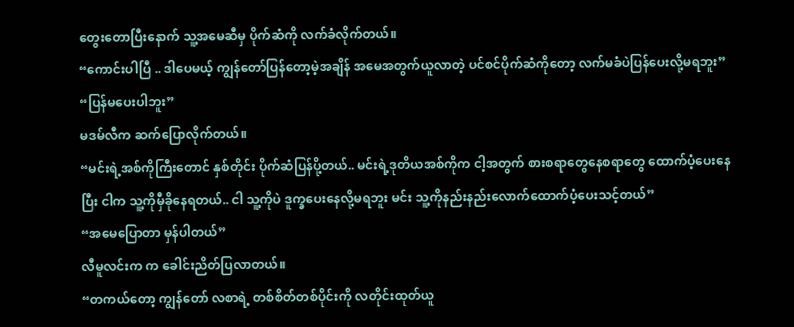တွေးတောပြီးနောက် သူ့အမေဆီမှ ပိုက်ဆံကို လက်ခံလိုက်တယ်။
“ကောင်းပါပြီ .. ဒါပေမယ့် ကျွန်တော်ပြန်တော့မဲ့အချိန် အမေအတွက်ယူလာတဲ့ ပင်စင်ပိုက်ဆံကိုတော့ လက်မခံပဲပြန်ပေးလို့မရဘူး”
“ပြန်မပေးပါဘူး”
မဒမ်လီက ဆက်ပြောလိုက်တယ်။
“မင်းရဲ့အစ်ကိုကြီးတောင် နှစ်တိုင်း ပိုက်ဆံပြန်ပို့တယ်.. မင်းရဲ့ဒုတိယအစ်ကိုက ငါ့အတွက် စားစရာတွေနေစရာတွေ ထောက်ပံ့ပေးနေပြီး ငါက သူ့ကိုမှီခိုနေရတယ်.. ငါ သူ့ကိုပဲ ဒူက္ခပေးနေလို့မရဘူး မင်း သူ့ကိုနည်းနည်းလောက်ထောက်ပံ့ပေးသင့်တယ်”
“အမေပြောတာ မှန်ပါတယ်”
လီမူလင်းက က ခေါင်းညိတ်ပြလာတယ်။
“တကယ်တော့ ကျွန်တော် လစာရဲ့ တစ်စိတ်တစ်ပိုင်းကို လတိုင်းထုတ်ယူ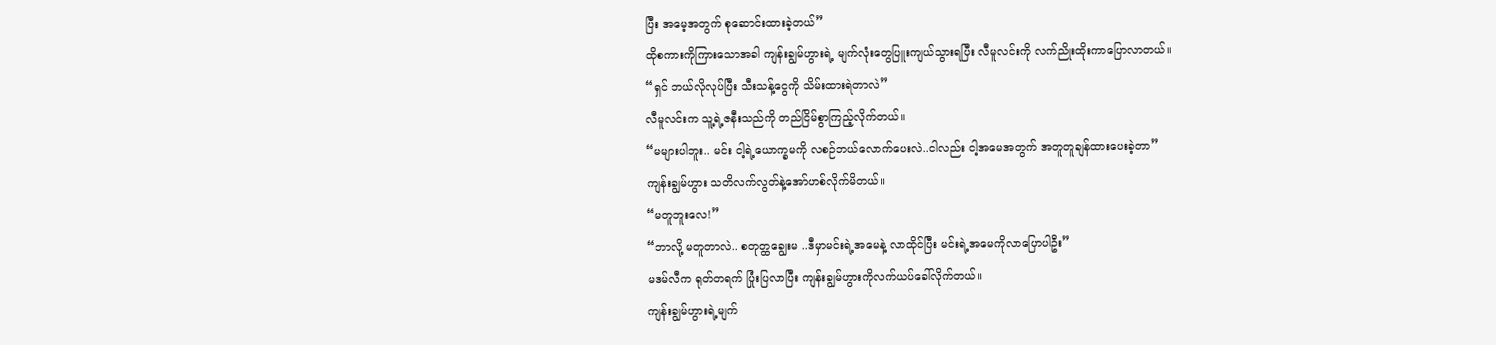ပြီး အမေ့အတွက် စုဆောင်းထားခဲ့တယ်”
ထိုစကားကိုကြားသောအခါ ကျန်းချွမ်ဟွားရဲ့ မျက်လုံးတွေပြူးကျယ်သွားရပြီး လီမူလင်းကို လက်ညိုးထိုးကာပြောလာတယ်။
“ရှင် ဘယ်လိုလုပ်ပြီး သီးသန့်ငွေကို သိမ်းထားရဲတာလဲ”
လီမူလင်းက သူ့ရဲ့ဇနီးသည်ကို တည်ငြိမ်စွာကြည့်လိုက်တယ်။
“မများပါဘူး.. မင်း ငါ့ရဲ့ယောက္ခမကို လစဉ်ဘယ်လောက်ပေးလဲ..ငါလည်း ငါ့အမေအတွက် အတူတူချန်ထားပေးခဲ့တာ”
ကျန်းချွမ်ဟွား သတိလက်လွတ်နဲ့အော်ဟစ်လိုက်မိတယ်။
“မတူဘူးလေ!”
“ဘာလို့ မတူတာလဲ.. စတုတ္ထချွေးမ ..ဒီမှာမင်းရဲ့အမေနဲ့ လာထိုင်ပြီး မင်းရဲ့အမေကိုလာပြောပါဦး”
မဒမ်လီက ရုတ်တရက် ပြုံးပြလာပြီး ကျန်းချွမ်ဟွားကိုလက်ယပ်ခေါ်လိုက်တယ်။
ကျန်းချွမ်ဟွားရဲ့မျက်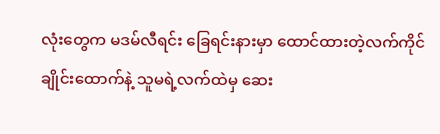လုံးတွေက မဒမ်လီရင်း ခြေရင်းနားမှာ ထောင်ထားတဲ့လက်ကိုင်ချိုင်းထောက်နဲ့ သူမရဲ့လက်ထဲမှ ဆေး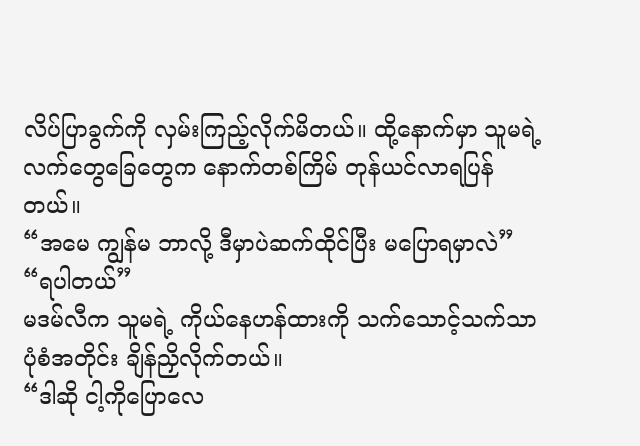လိပ်ပြာခွက်ကို လှမ်းကြည့်လိုက်မိတယ်။ ထို့နောက်မှာ သူမရဲ့လက်တွေခြေတွေက နောက်တစ်ကြိမ် တုန်ယင်လာရပြန်တယ်။
“အမေ ကျွန်မ ဘာလို့ ဒီမှာပဲဆက်ထိုင်ပြီး မပြောရမှာလဲ”
“ရပါတယ်”
မဒမ်လီက သူမရဲ့ ကိုယ်နေဟန်ထားကို သက်သောင့်သက်သာပုံစံအတိုင်း ချိန်ညှိလိုက်တယ်။
“ဒါဆို ငါ့ကိုပြောလေ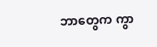ဘာတွေက ကွာ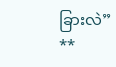ခြားလဲ”
**